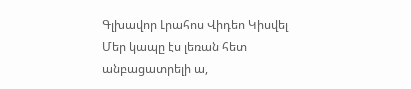Գլխավոր Լրահոս Վիդեո Կիսվել
Մեր կապը էս լեռան հետ անբացատրելի ա,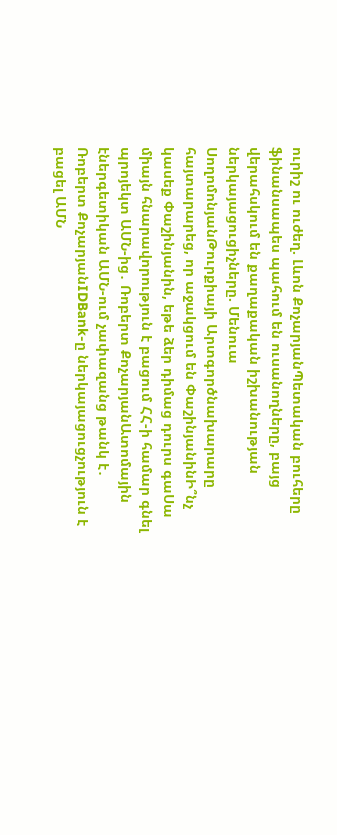ուրիշ ու ուժեղ. Լևոն ՔոչարյանՊետական բուհերը ֆինանսապես պահում են ուսանողները, բայց վերահսկում են քաղաքական իշխանության ներկայացուցիչները. Մենուա ՍողոմոնյանԹուրքիայի Արտգործնախարարը հայտարարեց, որ աջակցում են ՓաշինյանինԻ՞նչ կասեք Փաշինյանին, եթե ձեր դիմաց դուրս գաՍա միայն հնարավորություն է բացում ՀՀ-ի համար գնել պրոյեկտ ԱՄՆ-ից․ Ռոբերտ ՔոչարյանԱտոմային էներգետիկան ԱՄՆ-ում չափազանց թանկ է․ Ռոբերտ ՔոչարյանIDBank-ը ներկայացուցչություն է բացել ԱՄՆ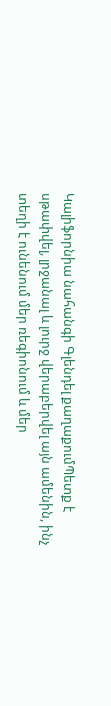Կալիֆորնիա նահանգի Գլենդել քաղաքումՊետք է սթափվել, լրջանալ և լուրջ վերաբերվել այն ամենին, ինչ տեղի է ունենում մեր ռեգիոնում և մեր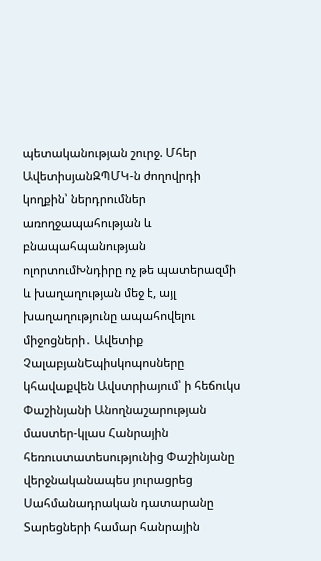պետականության շուրջ. Մհեր ԱվետիսյանԶՊՄԿ-ն ժողովրդի կողքին՝ ներդրումներ առողջապահության և բնապահպանության ոլորտումԽնդիրը ոչ թե պատերազմի և խաղաղության մեջ է, այլ խաղաղությունը ապահովելու միջոցների․ Ավետիք ՉալաբյանԵպիսկոպոսները կհավաքվեն Ավստրիայում՝ ի հեճուկս Փաշինյանի Անողնաշարության մաստեր-կլաս Հանրային հեռուստատեսությունից Փաշինյանը վերջնականապես յուրացրեց Սահմանադրական դատարանը Տարեցների համար հանրային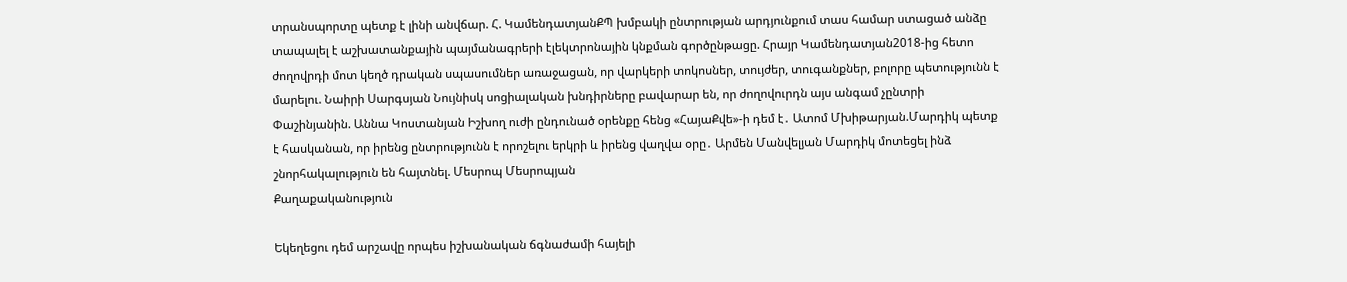տրանսպորտը պետք է լինի անվճար. Հ. ԿամենդատյանՔՊ խմբակի ընտրության արդյունքում տաս համար ստացած անձը տապալել է աշխատանքային պայմանագրերի էլեկտրոնային կնքման գործընթացը. Հրայր Կամենդատյան2018-ից հետո ժողովրդի մոտ կեղծ դրական սպասումներ առաջացան, որ վարկերի տոկոսներ, տույժեր, տուգանքներ, բոլորը պետությունն է մարելու. Նաիրի Սարգսյան Նույնիսկ սոցիալական խնդիրները բավարար են, որ ժողովուրդն այս անգամ չընտրի Փաշինյանին. Աննա Կոստանյան Իշխող ուժի ընդունած օրենքը հենց «ՀայաՔվե»-ի դեմ է․ Ատոմ Մխիթարյան.Մարդիկ պետք է հասկանան, որ իրենց ընտրությունն է որոշելու երկրի և իրենց վաղվա օրը․ Արմեն Մանվելյան Մարդիկ մոտեցել ինձ շնորհակալություն են հայտնել. Մեսրոպ Մեսրոպյան
Քաղաքականություն

Եկեղեցու դեմ արշավը որպես իշխանական ճգնաժամի հայելի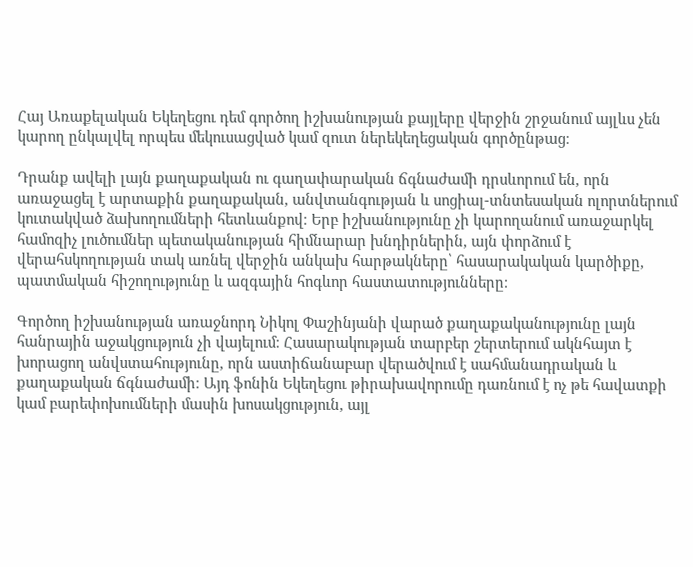Հայ Առաքելական Եկեղեցու դեմ գործող իշխանության քայլերը վերջին շրջանում այլևս չեն կարող ընկալվել որպես մեկուսացված կամ զուտ ներեկեղեցական գործընթաց։

Դրանք ավելի լայն քաղաքական ու գաղափարական ճգնաժամի դրսևորում են, որն առաջացել է արտաքին քաղաքական, անվտանգության և սոցիալ-տնտեսական ոլորտներում կուտակված ձախողումների հետևանքով։ Երբ իշխանությունը չի կարողանում առաջարկել համոզիչ լուծումներ պետականության հիմնարար խնդիրներին, այն փորձում է վերահսկողության տակ առնել վերջին անկախ հարթակները՝ հասարակական կարծիքը, պատմական հիշողությունը և ազգային հոգևոր հաստատությունները։

Գործող իշխանության առաջնորդ Նիկոլ Փաշինյանի վարած քաղաքականությունը լայն հանրային աջակցություն չի վայելում։ Հասարակության տարբեր շերտերում ակնհայտ է խորացող անվստահությունը, որն աստիճանաբար վերածվում է սահմանադրական և քաղաքական ճգնաժամի։ Այդ ֆոնին Եկեղեցու թիրախավորումը դառնում է ոչ թե հավատքի կամ բարեփոխումների մասին խոսակցություն, այլ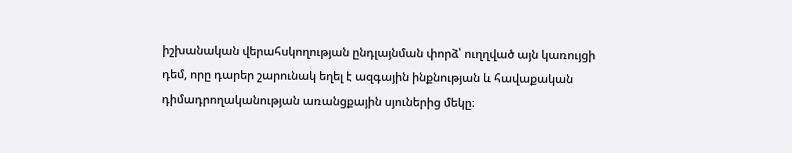իշխանական վերահսկողության ընդլայնման փորձ՝ ուղղված այն կառույցի դեմ, որը դարեր շարունակ եղել է ազգային ինքնության և հավաքական դիմադրողականության առանցքային սյուներից մեկը։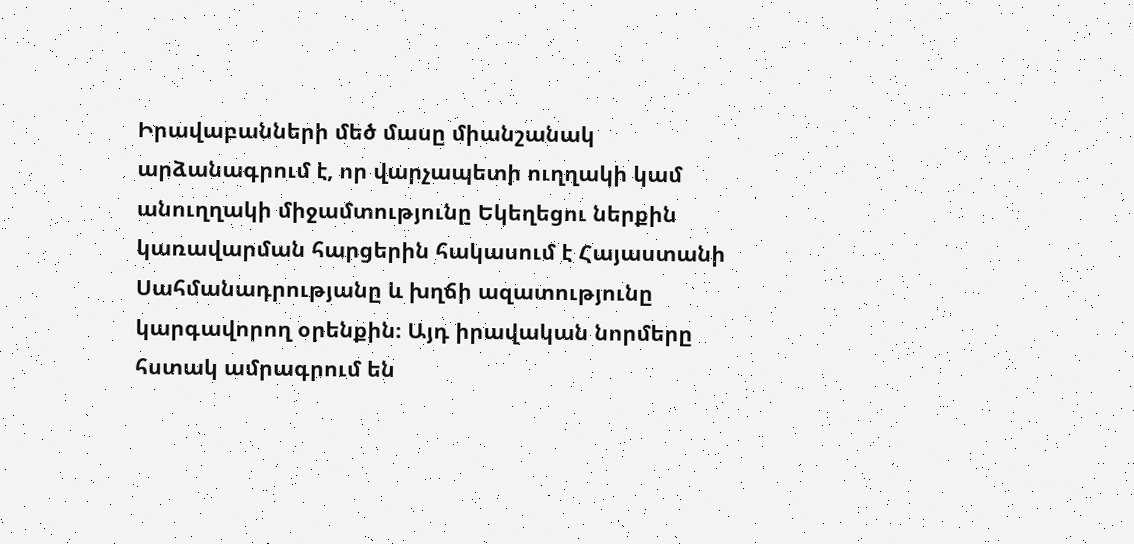Իրավաբանների մեծ մասը միանշանակ արձանագրում է, որ վարչապետի ուղղակի կամ անուղղակի միջամտությունը Եկեղեցու ներքին կառավարման հարցերին հակասում է Հայաստանի Սահմանադրությանը և խղճի ազատությունը կարգավորող օրենքին։ Այդ իրավական նորմերը հստակ ամրագրում են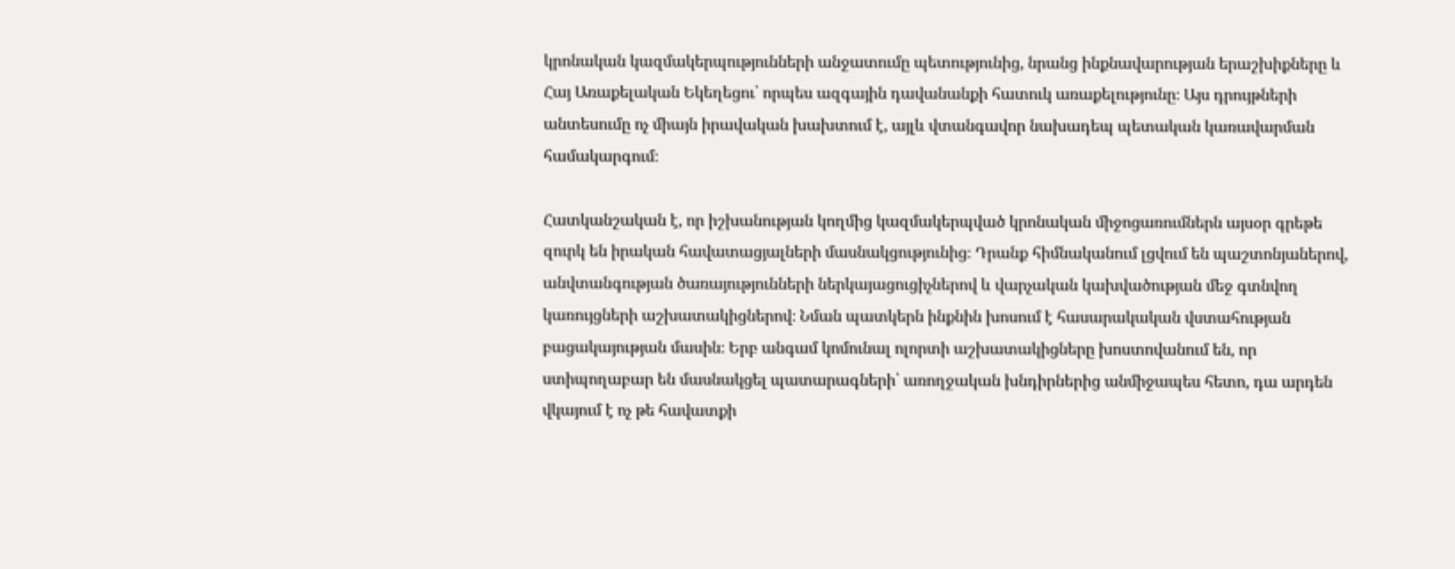կրոնական կազմակերպությունների անջատումը պետությունից, նրանց ինքնավարության երաշխիքները և Հայ Առաքելական Եկեղեցու՝ որպես ազգային դավանանքի հատուկ առաքելությունը։ Այս դրույթների անտեսումը ոչ միայն իրավական խախտում է, այլև վտանգավոր նախադեպ պետական կառավարման համակարգում։

Հատկանշական է, որ իշխանության կողմից կազմակերպված կրոնական միջոցառումներն այսօր գրեթե զուրկ են իրական հավատացյալների մասնակցությունից։ Դրանք հիմնականում լցվում են պաշտոնյաներով, անվտանգության ծառայությունների ներկայացուցիչներով և վարչական կախվածության մեջ գտնվող կառույցների աշխատակիցներով։ Նման պատկերն ինքնին խոսում է հասարակական վստահության բացակայության մասին։ Երբ անգամ կոմունալ ոլորտի աշխատակիցները խոստովանում են, որ ստիպողաբար են մասնակցել պատարագների՝ առողջական խնդիրներից անմիջապես հետո, դա արդեն վկայում է ոչ թե հավատքի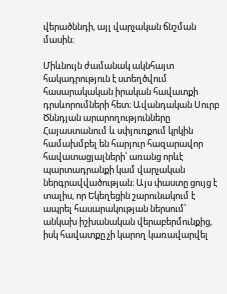վերածննդի, այլ վարչական ճնշման մասին։

Միևնույն ժամանակ ակնհայտ հակադրություն է ստեղծվում հասարակական իրական հավատքի դրսևորումների հետ։ Ավանդական Սուրբ Ծննդյան արարողությունները Հայաստանում և սփյուռքում կրկին համախմբել են հարյուր հազարավոր հավատացյալների՝ առանց որևէ պարտադրանքի կամ վարչական ներգրավվածության։ Այս փաստը ցույց է տալիս, որ Եկեղեցին շարունակում է ապրել հասարակության ներսում՝ անկախ իշխանական վերաբերմունքից, իսկ հավատքը չի կարող կառավարվել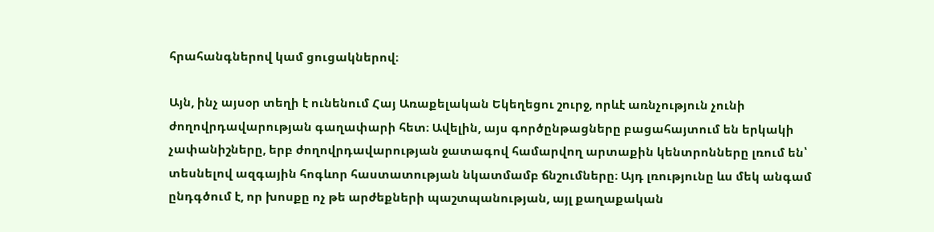հրահանգներով կամ ցուցակներով։

Այն, ինչ այսօր տեղի է ունենում Հայ Առաքելական Եկեղեցու շուրջ, որևէ առնչություն չունի ժողովրդավարության գաղափարի հետ։ Ավելին, այս գործընթացները բացահայտում են երկակի չափանիշները, երբ ժողովրդավարության ջատագով համարվող արտաքին կենտրոնները լռում են՝ տեսնելով ազգային հոգևոր հաստատության նկատմամբ ճնշումները։ Այդ լռությունը ևս մեկ անգամ ընդգծում է, որ խոսքը ոչ թե արժեքների պաշտպանության, այլ քաղաքական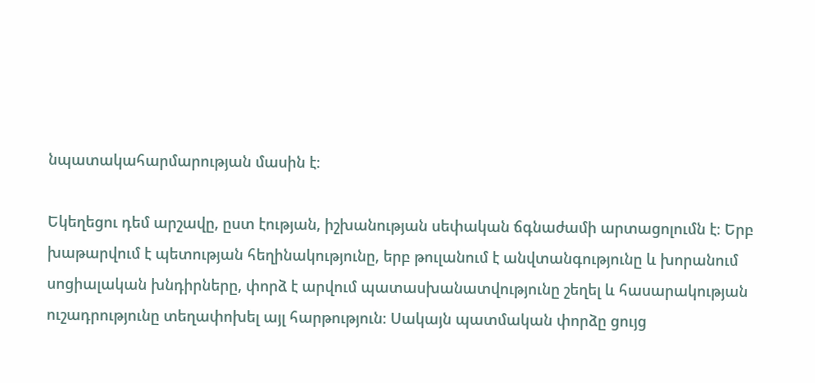նպատակահարմարության մասին է։

Եկեղեցու դեմ արշավը, ըստ էության, իշխանության սեփական ճգնաժամի արտացոլումն է։ Երբ խաթարվում է պետության հեղինակությունը, երբ թուլանում է անվտանգությունը և խորանում սոցիալական խնդիրները, փորձ է արվում պատասխանատվությունը շեղել և հասարակության ուշադրությունը տեղափոխել այլ հարթություն։ Սակայն պատմական փորձը ցույց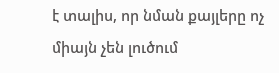է տալիս, որ նման քայլերը ոչ միայն չեն լուծում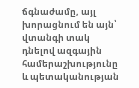ճգնաժամը, այլ խորացնում են այն՝ վտանգի տակ դնելով ազգային համերաշխությունը և պետականության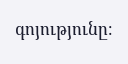գոյությունը։